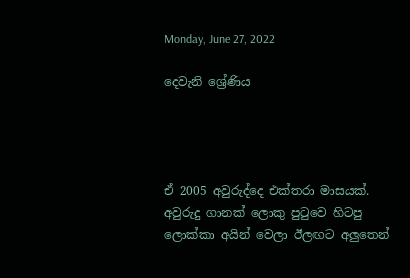Monday, June 27, 2022

දෙවැනි ශ්‍රේණිය




ඒ 2005 අවුරුද්දෙ එක්තරා මාසයක්. අවුරුදු ගානක් ලොකු පුටුවෙ හිටපු ලොක්කා අයින් වෙලා ඊලඟට අලුතෙන්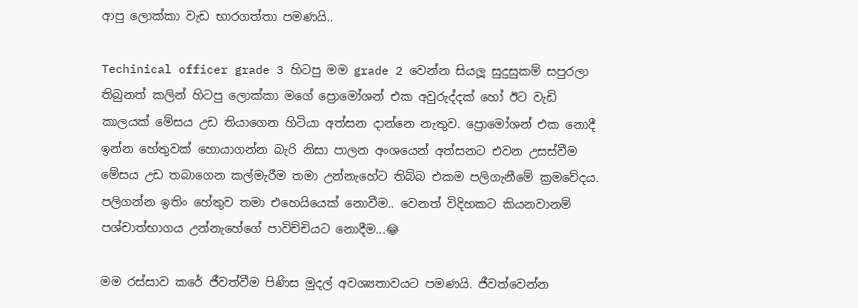ආපු ලොක්කා වැඩ භාරගත්තා පමණයි..

Techinical officer grade 3 හිටපු මම grade 2 වෙන්න සියලූ සුදුසුකම් සපුරලා තිබුනත් කලින් හිටපු ලොක්කා මගේ ප්‍රොමෝශන් එක අවුරුද්දක් හෝ ඊට වැඩි කාලයක් මේසය උඩ තියාගෙන හිටියා අත්සන දාන්නෙ නැතුව. ප්‍රොමෝශන් එක නොදී ඉන්න හේතුවක් හොයාගන්න බැරි නිසා පාලන අංශයෙන් අත්සනට එවන උසස්වීම මේසය උඩ තබාගෙන කල්මැරීම තමා උන්නැහේට තිබ්බ එකම පලිගැනීමේ ක්‍රමවේදය. පලිගන්න ඉතිං හේතුව තමා එහෙයියෙක් නොවීම.. වෙනත් විදිහකට කියනවානම් පශ්චාත්භාගය උන්නැහේගේ පාවිච්චියට නොදීම...😂

මම රස්සාව කරේ ජීවත්වීම පිණිස මුදල් අවශ්‍යතාවයට පමණයි. ජීවත්වෙන්න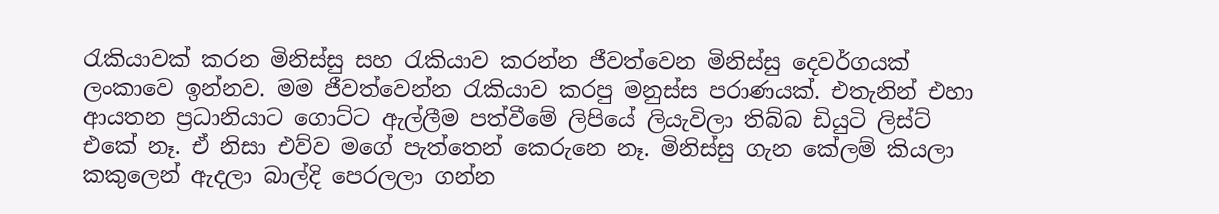රැකියාවක් කරන මිනිස්සු සහ රැකියාව කරන්න ජීවත්වෙන මිනිස්සු දෙවර්ගයක් ලංකාවෙ ඉන්නව. මම ජීවත්වෙන්න රැකියාව කරපු මනුස්ස පරාණයක්. එතැනින් එහා ආයතන ප්‍රධානියාට ගොට්ට ඇල්ලීම පත්වීමේ ලිපියේ ලියැවිලා තිබ්බ ඩියුටි ලිස්ට් එකේ නෑ. ඒ නිසා එව්ව මගේ පැත්තෙන් කෙරුනෙ නෑ. මිනිස්සු ගැන කේලම් කියලා කකුලෙන් ඇදලා බාල්දි පෙරලලා ගන්න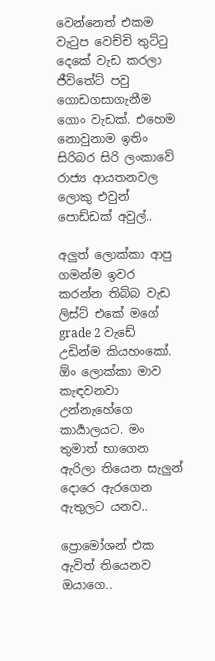වෙන්නෙත් එකම වැටුප වෙච්චි තුට්ටු දෙකේ වැඩ කරලා ජීවිතේට් පවු ගොඩගසාගැනීම ගොං වැඩක්. එහෙම නොවුනාම ඉතිං සිරිබර සිරි ලංකාවේ රාජ්‍ය ආයතනවල ලොකු එවුන් පොඩ්ඩක් අවුල්..

අලුත් ලොක්කා ආපු ගමන්ම ඉවර කරන්න තිබ්බ වැඩ ලිස්ට් එකේ මගේ grade 2 වැඩේ උඩින්ම කියහංකෝ. ඕං ලොක්කා මාව කැඳවනවා උන්නැහේගෙ කාර්‍යාලයට. මං තුමාත් භාගෙන ඇරිලා තියෙන සැලුන් දොරෙ ඇරගෙන ඇතුලට යනව..

ප්‍රොමෝශන් එක ඇවිත් තියෙනව ඔයාගෙ..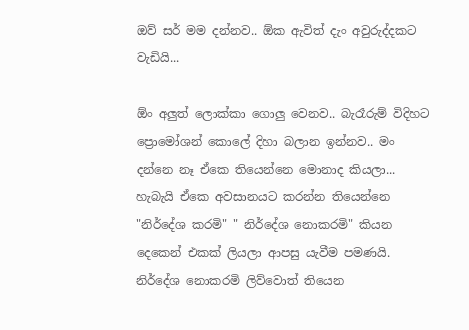ඔව් සර් මම දන්නව.. ඕක ඇවිත් දැං අවුරුද්දකට වැඩියි...

ඕං අලුත් ලොක්කා ගොලු වෙනව.. බැරෑරුම් විදිහට ප්‍රොමෝශන් කොලේ දිහා බලාන ඉන්නව.. මං දන්නෙ නෑ ඒකෙ තියෙන්නෙ මොනාද කියලා... හැබැයි ඒකෙ අවසානයට කරන්න තියෙන්නෙ "නිර්දේශ කරමි" " නිර්දේශ නොකරමි" කියන දෙකෙන් එකක් ලියලා ආපසු යැවීම පමණයි. නිර්දේශ නොකරමි ලිව්වොත් තියෙන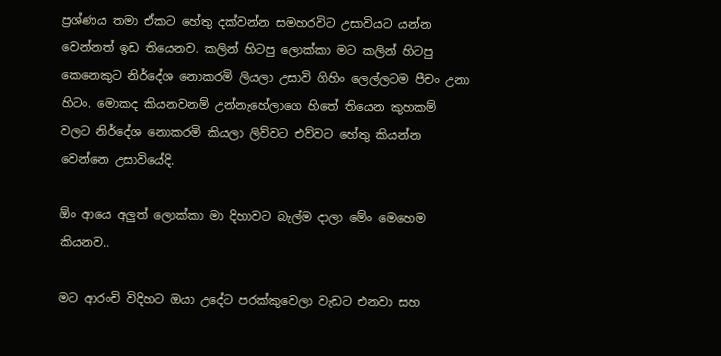ප්‍රශ්ණය තමා ඒකට හේතු දක්වන්න සමහරවිට උසාවියට යන්න වෙන්නත් ඉඩ තියෙනව. කලින් හිටපු ලොක්කා මට කලින් හිටපු කෙනෙකුට නිර්දේශ නොකරමි ලියලා උසාවි ගිහිං ලෙල්ලටම පීචං උනා හිටං. මොකද කියනවනම් උන්නැහේලාගෙ හිතේ තියෙන කුහකම් වලට නිර්දේශ නොකරමි කියලා ලිව්වට එව්වට හේතු කියන්න වෙන්නෙ උසාවියේදි.

ඕං ආයෙ අලුත් ලොක්කා මා දිහාවට බැල්ම දාලා මේං මෙහෙම කියනව..

මට ආරංචි විදිහට ඔයා උදේට පරක්කුවෙලා වැඩට එනවා සහ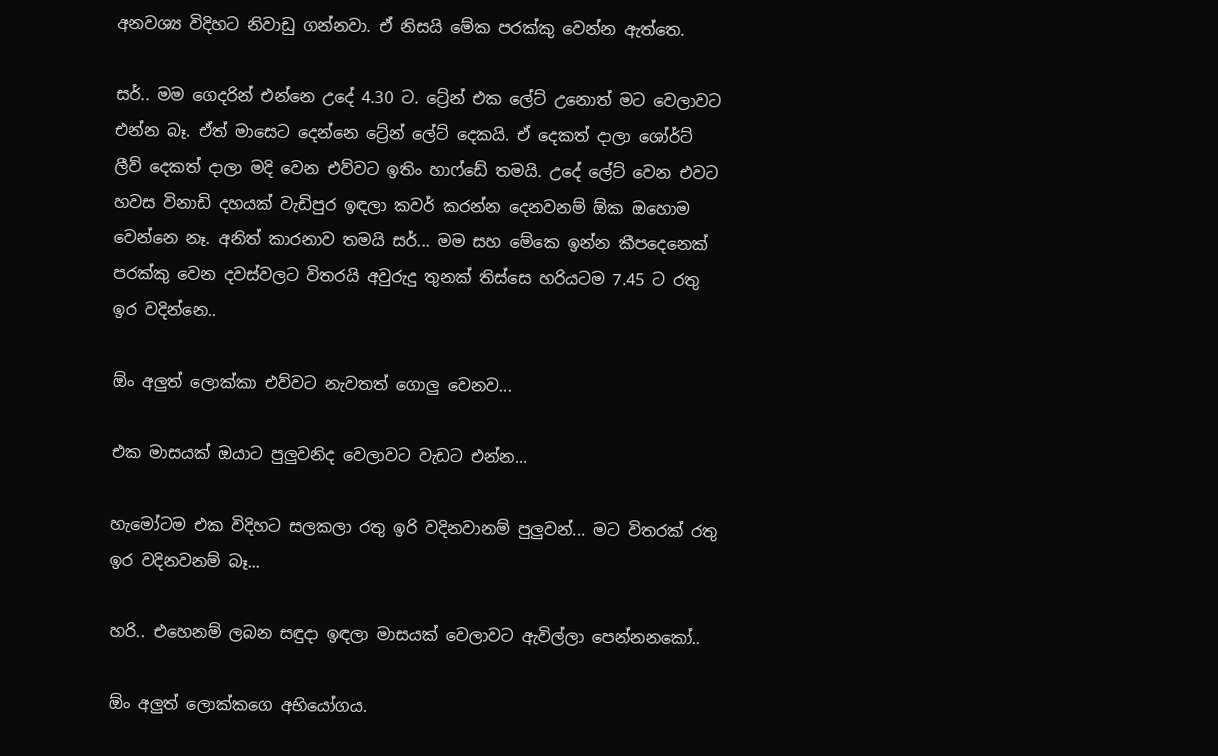අනවශ්‍ය විදිහට නිවාඩු ගන්නවා. ඒ නිසයි මේක පරක්කු වෙන්න ඇත්තෙ.

සර්.. මම ගෙදරින් එන්නෙ උදේ 4.30 ට. ට්‍රේන් එක ලේට් උනොත් මට වෙලාවට එන්න බෑ. ඒත් මාසෙට දෙන්නෙ ට්‍රේන් ලේට් දෙකයි. ඒ දෙකත් දාලා ශෝර්ට් ලීව් දෙකත් දාලා මදි වෙන එව්වට ඉතිං හාෆ්ඩේ තමයි. උදේ ලේට් වෙන එවට හවස විනාඩි දහයක් වැඩිපුර ඉඳලා කවර් කරන්න දෙනවනම් ඕක ඔහොම වෙන්නෙ නෑ. අනිත් කාරනාව තමයි සර්... මම සහ මේකෙ ඉන්න කීපදෙනෙක් පරක්කු වෙන දවස්වලට විතරයි අවුරුදු තුනක් තිස්සෙ හරියටම 7.45 ට රතු ඉර වදින්නෙ..

ඕං අලුත් ලොක්කා එව්වට නැවතත් ගොලු වෙනව...

එක මාසයක් ඔයාට පුලුවනිද වෙලාවට වැඩට එන්න...

හැමෝටම එක විදිහට සලකලා රතු ඉරි වදිනවානම් පුලුවන්... මට විතරක් රතු ඉර වදිනවනම් බෑ...

හරි.. එහෙනම් ලබන සඳුදා ඉඳලා මාසයක් වෙලාවට ඇවිල්ලා පෙන්නනකෝ..

ඕං අලුත් ලොක්කගෙ අභියෝගය.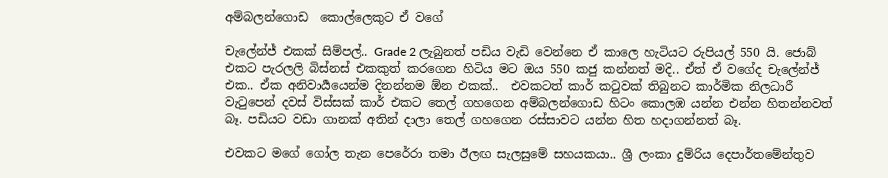අම්බලන්ගොඩ  කොල්ලෙකුට ඒ වගේ

චැලේන්ජ් එකක් සිම්පල්.. Grade 2 ලැබුනත් පඩිය වැඩි වෙන්නෙ ඒ කාලෙ හැටියට රුපියල් 550 යි. ජොබ් එකට පැරලලි බිස්නස් එකකුත් කරගෙන හිටිය මට ඔය 550 කජු කන්නත් මදි.. ඒත් ඒ වගේද චැලේන්ජ් එක.. ඒක අනිවාර්‍යයෙන්ම දිනන්නම ඕන එකක්..  එවකටත් කාර් කටුවක් තිබුනට කාර්මික නිලධාරී වැටුපෙන් දවස් විස්සක් කාර් එකට තෙල් ගහගෙන අම්බලන්ගොඩ හිටං කොලඹ යන්න එන්න හිතන්නවත් බෑ. පඩියට වඩා ගානක් අතින් දාලා තෙල් ගහගෙන රස්සාවට යන්න හිත හදාගන්නත් බෑ.

එවකට මගේ ගෝල තැන පෙරේරා තමා ඊලඟ සැලසුමේ සහයකයා.. ශ්‍රී ලංකා දුම්රිය දෙපාර්තමේන්තුව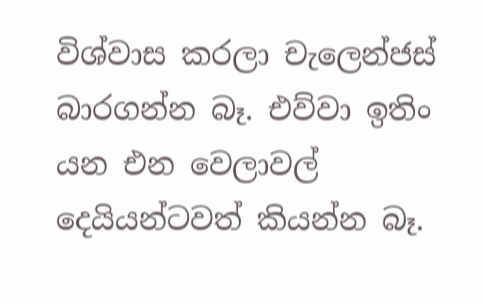විශ්වාස කරලා චැලෙන්ජස් බාරගන්න බෑ. එව්වා ඉතිං යන එන වෙලාවල් දෙයියන්ටවත් කියන්න බෑ.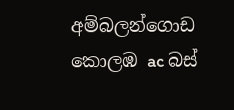අම්බලන්ගොඩ කොලඹ ac බස්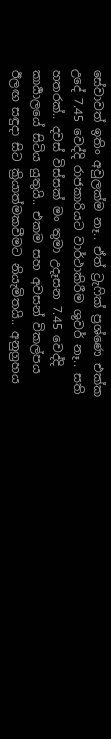සේවාවත් ඉතිං අවුලක්ම නෑ.. ඒත් ට්‍රැෆික් ප්‍රශ්ණෙ එක්ක උදේ 7.45 වෙද්දි රාජකාරියට වාර්ථාකිරීම ශුවර් නෑ.. සති හතරක්.. දවස් විස්සක් මං තුමා උදෑසන 7.45 වෙද්දි කාර්‍යාලයේ සිටිය යුතුයි.. එකම සහ අවසන් විකල්පය ඊලඟ සඳුදා සිට ක්‍රියාත්මකවීමට නියැමිතයි.. අනුග්‍රහය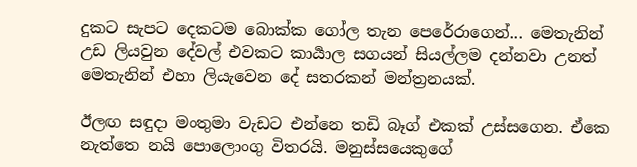දුකට සැපට දෙකටම බොක්ක ගෝල තැන පෙරේරාගෙන්... මෙතැනින් උඩ ලියවුන දේවල් එවකට කාර්‍යාල සගයන් සියල්ලම දන්නවා උනත් මෙතැනින් එහා ලියැවෙන දේ සතරකන් මන්ත්‍රනයක්.

ඊලඟ සඳුදා මංතුමා වැඩට එන්නෙ තඩි බෑග් එකක් උස්සගෙන. ඒකෙ නැත්තෙ නයි පොලොංගු විතරයි. මනුස්සයෙකුගේ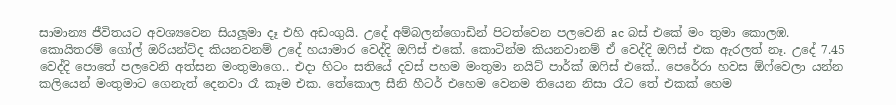සාමාන්‍ය ජීවිතයට අවශ්‍යවෙන සියලූමා දෑ එහි අඩංගුයි. උදේ අම්බලන්ගොඩින් පිටත්වෙන පලවෙනි ac බස් එකේ මං තුමා කොලඹ. කොයිතරම් ගෝල් ඔරියන්ට්ද කියනවනම් උදේ හයාමාර වෙද්දි ඔෆිස් එකේ. කොටින්ම කියනවානම් ඒ වෙද්දි ඔෆිස් එක ඇරලත් නෑ. උදේ 7.45 වෙද්දි පොතේ පලවෙනි අත්සන මංතුමාගෙ.. එදා හිටං සතියේ දවස් පහම මංතුමා නයිට් පාර්ක් ඔෆිස් එකේ.. පෙරේරා හවස ඕෆ්වෙලා යන්න කලියෙන් මංතුමාට ගෙනැත් දෙනවා රෑ කෑම එක. තේකොල සීනි හීටර් එහෙම වෙනම තියෙන නිසා රෑට තේ එකක් හෙම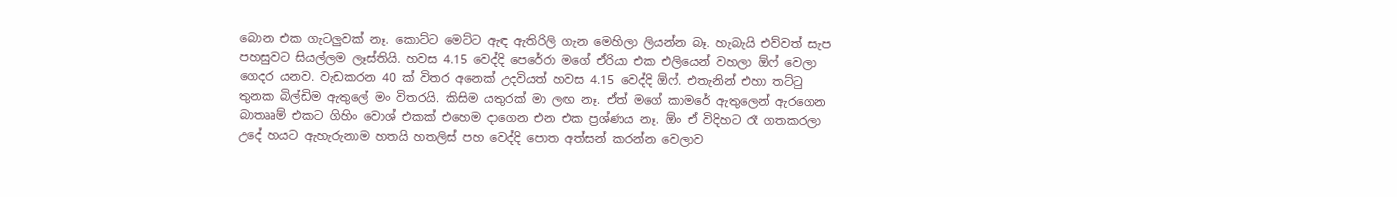බොන එක ගැටලුවක් නෑ. කොට්ට මෙට්ට ඇඳ ඇතිරිලි ගැන මෙහිලා ලියන්න බෑ. හැබැයි එව්වත් සැප පහසුවට සියල්ලම ලෑස්තියි. හවස 4.15 වෙද්දි පෙරේරා මගේ ඒරියා එක එලියෙන් වහලා ඕෆ් වෙලා ගෙදර යනව. වැඩකරන 40 ක් විතර අනෙක් උදවියත් හවස 4.15 වෙද්දි ඕෆ්. එතැනින් එහා තට්ටු තුනක බිල්ඩිම ඇතුලේ මං විතරයි. කිසිම යතුරක් මා ලඟ නෑ. ඒත් මගේ කාමරේ ඇතුලෙන් ඇරගෙන බාතෲම් එකට ගිහිං වොශ් එකක් එහෙම දාගෙන එන එක ප්‍රශ්ණය නෑ. ඕං ඒ විදිහට රෑ ගතකරලා උදේ හයට ඇහැරුනාම හතයි හතලිස් පහ වෙද්දි පොත අත්සන් කරන්න වෙලාව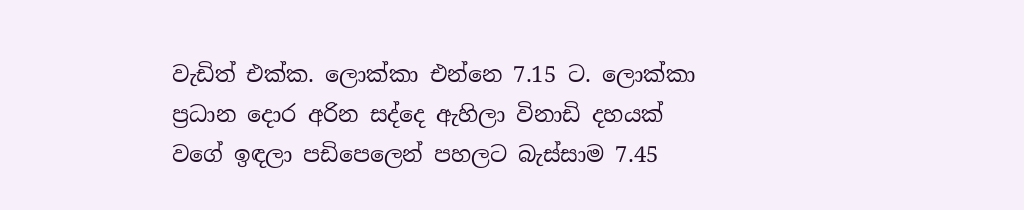වැඩිත් එක්ක. ලොක්කා එන්නෙ 7.15 ට. ලොක්කා ප්‍රධාන දොර අරින සද්දෙ ඇහිලා විනාඩි දහයක් වගේ ඉඳලා පඩිපෙලෙන් පහලට බැස්සාම 7.45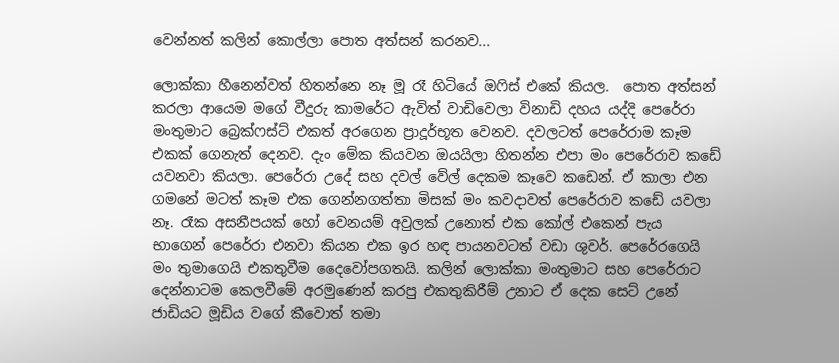වෙන්නත් කලින් කොල්ලා පොත අත්සන් කරනව...

ලොක්කා හීනෙන්වත් හිතන්නෙ නෑ මූ රෑ හිටියේ ඔෆිස් එකේ කියල.  පොත අත්සන් කරලා ආයෙම මගේ වීදුරු කාමරේට ඇවිත් වාඩිවෙලා විනාඩි දහය යද්දි පෙරේරා මංතුමාට බ්‍රෙක්ෆස්ට් එකත් අරගෙන ප්‍රාදූර්භූත වෙනව. දවලටත් පෙරේරාම කෑම එකක් ගෙනැත් දෙනව. දැං මේක කියවන ඔයයිලා හිතන්න එපා මං පෙරේරාව කඩේ යවනවා කියලා. පෙරේරා උදේ සහ දවල් වේල් දෙකම කෑවෙ කඩෙන්. ඒ කාලා එන ගමනේ මටත් කෑම එක ගෙන්නගත්තා මිසක් මං කවදාවත් පෙරේරාව කඩේ යවලා නෑ. රෑක අසනීපයක් හෝ වෙනයම් අවුලක් උනොත් එක කෝල් එකෙන් පැය භාගෙන් පෙරේරා එනවා කියන එක ඉර හඳ පායනවටත් වඩා ශුවර්. පෙරේරගෙයි මං තුමාගෙයි එකතුවීම දෛවෝපගතයි. කලින් ලොක්කා මංතුමාට සහ පෙරේරාට දෙන්නාටම කෙලවීමේ අරමුණෙන් කරපු එකතුකිරීම් උනාට ඒ දෙක සෙට් උනේ ජාඩියට මූඩිය වගේ කීවොත් තමා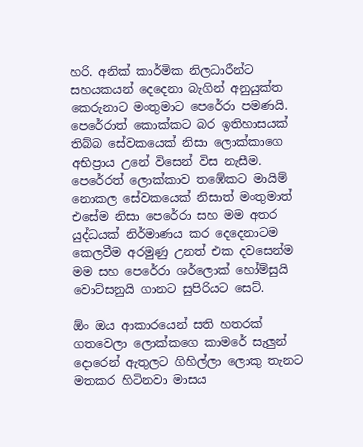හරි. අනික් කාර්මික නිලධාරීන්ට සහයකයන් දෙදෙනා බැගින් අනුයුක්ත කෙරුනාට මංතුමාට පෙරේරා පමණයි. පෙරේරාත් කොක්කට බර ඉතිහාසයක් තිබ්බ සේවකයෙක් නිසා ලොක්කාගෙ අභිප්‍රාය උනේ විසෙන් විස නැසීම. පෙරේරත් ලොක්කාව තඹේකට මායිම් නොකල සේවකයෙක් නිසාත් මංතුමාත් එසේම නිසා පෙරේරා සහ මම අතර යුද්ධයක් නිර්මාණය කර දෙදෙනාටම කෙලවීම අරමුණු උනත් එක දවසෙන්ම මම සහ පෙරේරා ශර්ලොක් හෝම්සුයි වොට්සනුයි ගානට සුපිරියට සෙට්.

ඕං ඔය ආකාරයෙන් සති හතරක් ගතවෙලා ලොක්කගෙ කාමරේ සැලුන් දොරෙන් ඇතුලට ගිහිල්ලා ලොකු තැනට මතකර හිටිනවා මාසය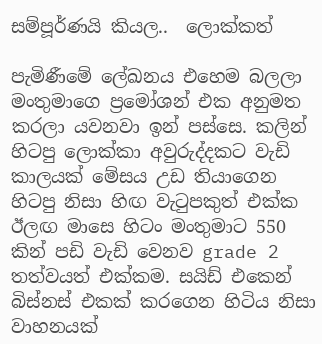සම්පූර්ණයි කියල..  ලොක්කත්

පැමිණීමේ ලේඛනය එහෙම බලලා මංතුමාගෙ ප්‍රමෝශන් එක අනුමත කරලා යවනවා ඉන් පස්සෙ. කලින් හිටපු ලොක්කා අවුරුද්දකට වැඩි කාලයක් මේසය උඩ තියාගෙන හිටපු නිසා හිඟ වැටුපකුත් එක්ක ඊලඟ මාසෙ හිටං මංතුමාට 550 කින් පඩි වැඩි වෙනව grade 2 තත්වයත් එක්කම. සයිඩ් එකෙන් බිස්නස් එකක් කරගෙන හිටිය නිසා වාහනයක්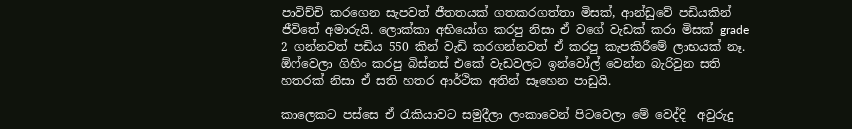පාවිච්චි කරගෙන සැපවත් ජීතතයක් ගතකරගත්තා මිසක්, ආන්ඩුවේ පඩියකින් ජීවිතේ අමාරුයි. ලොක්කා අභියෝග කරපු නිසා ඒ වගේ වැඩක් කරා මිසක් grade 2 ගන්නවත් පඩිය 550 කින් වැඩි කරගන්නවත් ඒ කරපු කැපකිරීමේ ලාභයක් නෑ. ඕෆ්වෙලා ගිහිං කරපු බිස්නස් එකේ වැඩවලට ඉන්වෝල් වෙන්න බැරිවුන සති හතරක් නිසා ඒ සති හතර ආර්ථික අතින් සෑහෙන පාඩුයි.

කාලෙකට පස්සෙ ඒ රැකියාවට සමුදීලා ලංකාවෙන් පිටවෙලා මේ වෙද්දි  අවුරුදු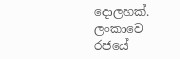දොලහක්. ලංකාවෙ රජයේ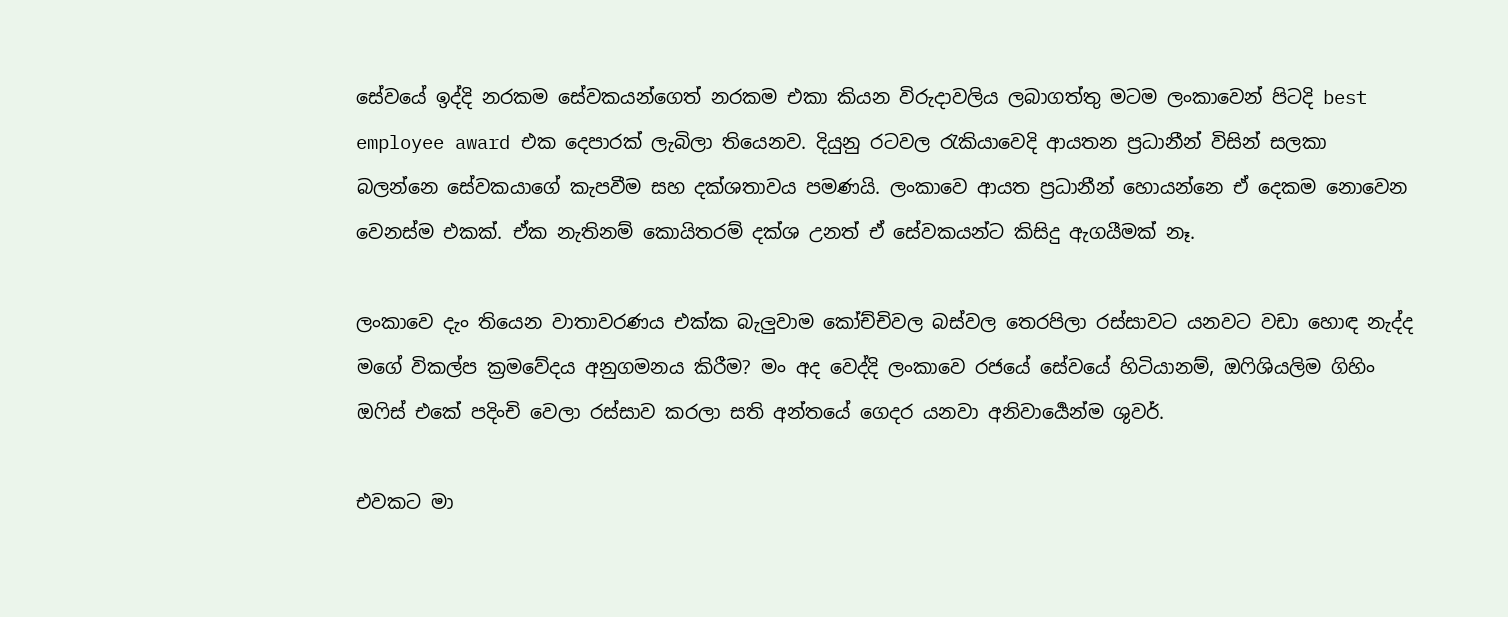සේවයේ ඉද්දි නරකම සේවකයන්ගෙත් නරකම එකා කියන විරුදාවලිය ලබාගත්තු මටම ලංකාවෙන් පිටදි best employee award එක දෙපාරක් ලැබිලා තියෙනව. දියුනු රටවල රැකියාවෙදි ආයතන ප්‍රධානීන් විසින් සලකා බලන්නෙ සේවකයාගේ කැපවීම සහ දක්ශතාවය පමණයි. ලංකාවෙ ආයත ප්‍රධානීන් හොයන්නෙ ඒ දෙකම නොවෙන වෙනස්ම එකක්. ඒක නැතිනම් කොයිතරම් දක්ශ උනත් ඒ සේවකයන්ට කිසිදු ඇගයීමක් නෑ.

ලංකාවෙ දැං තියෙන වාතාවරණය එක්ක බැලුවාම කෝච්චිවල බස්වල තෙරපිලා රස්සාවට යනවට වඩා හොඳ නැද්ද මගේ විකල්ප ක්‍රමවේදය අනුගමනය කිරීම? මං අද වෙද්දි ලංකාවෙ රජයේ සේවයේ හිටියානම්, ඔෆිශියලිම ගිහිං ඔෆිස් එකේ පදිංචි වෙලා රස්සාව කරලා සති අන්තයේ ගෙදර යනවා අනිවාර්‍යෙන්ම ශුවර්.

එවකට මා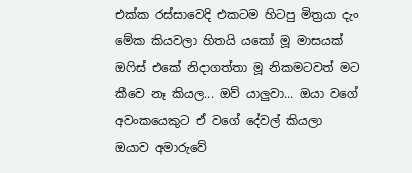එක්ක රස්සාවෙදි එකටම හිටපු මිත්‍රයා දැං මේක කියවලා හිතයි යකෝ මූ මාසයක් ඔෆිස් එකේ නිදාගත්තා මූ නිකමටවත් මට කීවෙ නෑ කියල... ඔව් යාලුවා... ඔයා වගේ අවංකයෙකුට ඒ වගේ දේවල් කියලා ඔයාව අමාරුවේ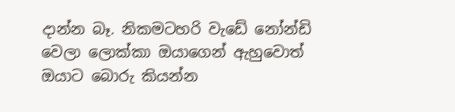දාන්න බෑ. නිකමටහරි වැඩේ නෝන්ඩි වෙලා ලොක්කා ඔයාගෙන් ඇහුවොත් ඔයාට බොරු කියන්න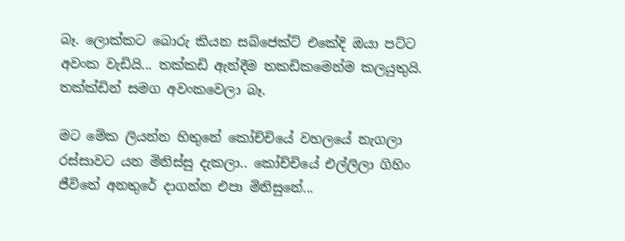බෑ. ලොක්කට බොරු කියන සබ්ජෙක්ට් එකේදි ඔයා පට්ට අවංක වැඩියි... තක්කඩි ඇන්දීම තකඩිකමෙන්ම කලයුතුයි. තක්ක්ඩින් සමග අවංකවෙලා බෑ.

මට මේක ලියන්න හිතුනේ කෝච්චියේ වහලයේ නැගලා රස්සාවට යන මිනිස්සු දැකලා.. කෝච්චියේ එල්ලිලා ගිහිං ජීවිතේ අනතුරේ දාගන්න එපා මිනිසුනේ...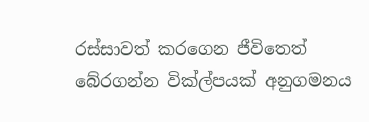රස්සාවත් කරගෙන ජීවිතෙත් බේරගන්න වික්ල්පයක් අනුගමනය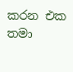කරන එක තමා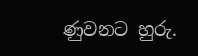ණුවනට හුරු.